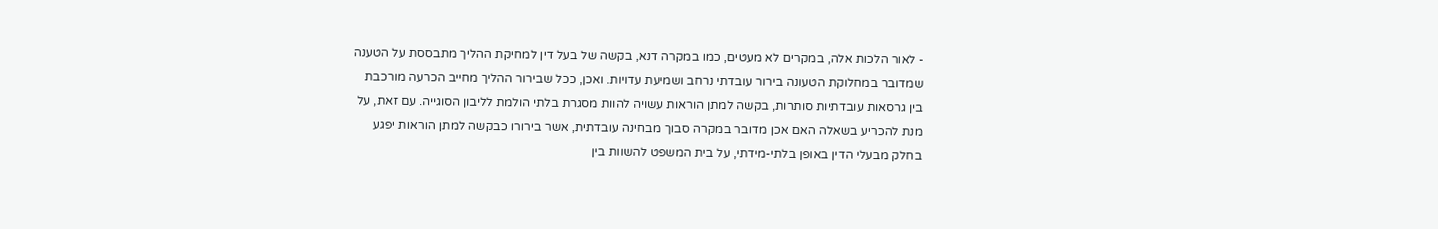- לאור הלכות אלה, במקרים לא מעטים, כמו במקרה דנא, בקשה של בעל דין למחיקת ההליך מתבססת על הטענה שמדובר במחלוקת הטעונה בירור עובדתי נרחב ושמיעת עדויות. ואכן, ככל שבירור ההליך מחייב הכרעה מורכבת בין גרסאות עובדתיות סותרות, בקשה למתן הוראות עשויה להוות מסגרת בלתי הולמת לליבון הסוגייה. עם זאת, על מנת להכריע בשאלה האם אכן מדובר במקרה סבוך מבחינה עובדתית, אשר בירורו כבקשה למתן הוראות יפגע בחלק מבעלי הדין באופן בלתי-מידתי, על בית המשפט להשוות בין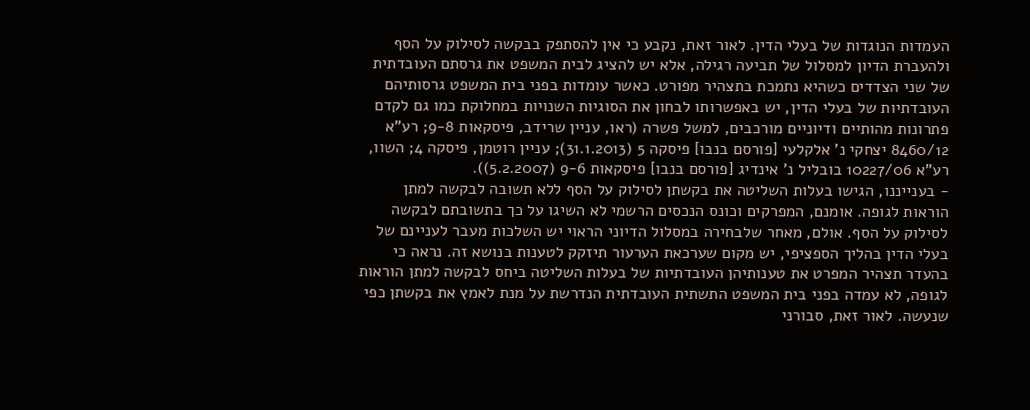העמדות הנוגדות של בעלי הדין. לאור זאת, נקבע כי אין להסתפק בבקשה לסילוק על הסף ולהעברת הדיון למסלול של תביעה רגילה, אלא יש להציג לבית המשפט את גרסתם העובדתית של שני הצדדים כשהיא נתמכת בתצהיר מפורט. כאשר עומדות בפני בית המשפט גרסותיהם העובדתיות של בעלי הדין, יש באפשרותו לבחון את הסוגיות השנויות במחלוקת כמו גם לקדם פתרונות מהותיים ודיוניים מורכבים, למשל פשרה (ראו, עניין שרידב, פיסקאות 9-8; רע"א 8460/12 יצחקי נ' אלקלעי [פורסם בנבו] פיסקה 5 (31.1.2013); עניין רוטמן, פיסקה 4; השוו, רע"א 10227/06 בובליל נ' אינדיג [פורסם בנבו] פיסקאות 9-6 (5.2.2007)).
- בענייננו, הגישו בעלות השליטה את בקשתן לסילוק על הסף ללא תשובה לבקשה למתן הוראות לגופה. אומנם, המפרקים וכונס הנכסים הרשמי לא השיגו על כך בתשובתם לבקשה לסילוק על הסף. אולם, מאחר שלבחירה במסלול הדיוני הראוי יש השלכות מעבר לעניינם של בעלי הדין בהליך הספציפי, יש מקום שערכאת הערעור תיזקק לטענות בנושא זה. נראה כי בהעדר תצהיר המפרט את טענותיהן העובדתיות של בעלות השליטה ביחס לבקשה למתן הוראות לגופה, לא עמדה בפני בית המשפט התשתית העובדתית הנדרשת על מנת לאמץ את בקשתן כפי שנעשה. לאור זאת, סבורני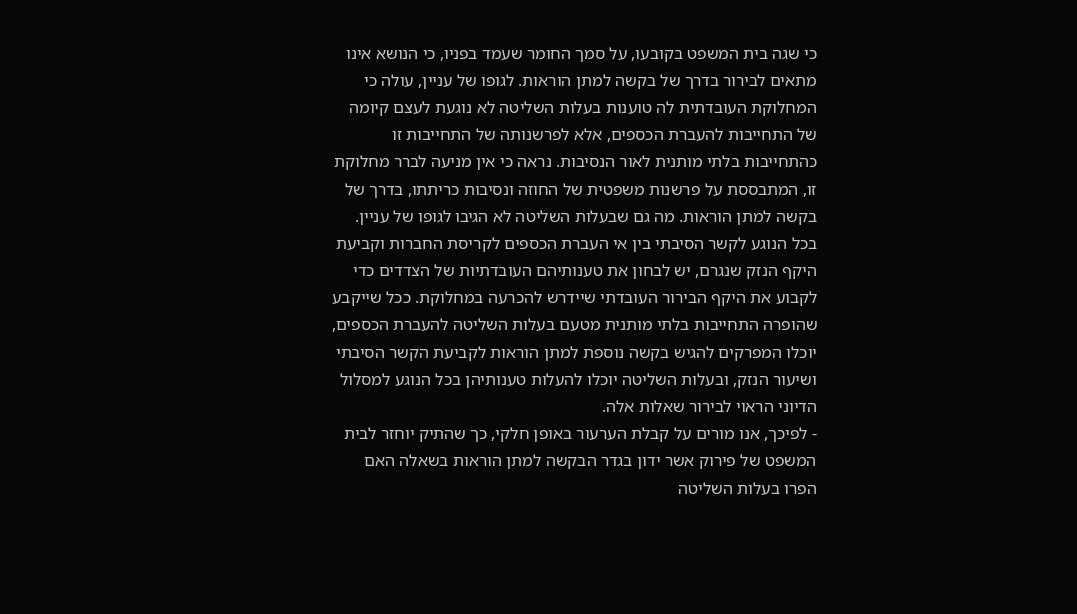כי שגה בית המשפט בקובעו, על סמך החומר שעמד בפניו, כי הנושא אינו מתאים לבירור בדרך של בקשה למתן הוראות. לגופו של עניין, עולה כי המחלוקת העובדתית לה טוענות בעלות השליטה לא נוגעת לעצם קיומה של התחייבות להעברת הכספים, אלא לפרשנותה של התחייבות זו כהתחייבות בלתי מותנית לאור הנסיבות. נראה כי אין מניעה לברר מחלוקת זו, המתבססת על פרשנות משפטית של החוזה ונסיבות כריתתו, בדרך של בקשה למתן הוראות. מה גם שבעלות השליטה לא הגיבו לגופו של עניין. בכל הנוגע לקשר הסיבתי בין אי העברת הכספים לקריסת החברות וקביעת היקף הנזק שנגרם, יש לבחון את טענותיהם העובדתיות של הצדדים כדי לקבוע את היקף הבירור העובדתי שיידרש להכרעה במחלוקת. ככל שייקבע שהופרה התחייבות בלתי מותנית מטעם בעלות השליטה להעברת הכספים, יוכלו המפרקים להגיש בקשה נוספת למתן הוראות לקביעת הקשר הסיבתי ושיעור הנזק, ובעלות השליטה יוכלו להעלות טענותיהן בכל הנוגע למסלול הדיוני הראוי לבירור שאלות אלה.
- לפיכך, אנו מורים על קבלת הערעור באופן חלקי, כך שהתיק יוחזר לבית המשפט של פירוק אשר ידון בגדר הבקשה למתן הוראות בשאלה האם הפרו בעלות השליטה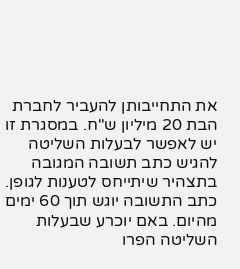את התחייבותן להעביר לחברת הבת 20 מיליון ש"ח. במסגרת זו יש לאפשר לבעלות השליטה להגיש כתב תשובה המגובה בתצהיר שיתייחס לטענות לגופן. כתב התשובה יוגש תוך 60 ימים מהיום. באם יוכרע שבעלות השליטה הפרו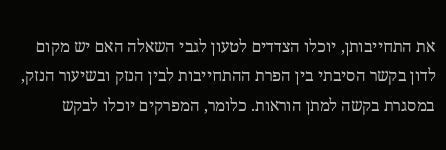את התחייבותן, יוכלו הצדדים לטעון לגבי השאלה האם יש מקום לדון בקשר הסיבתי בין הפרת ההתחייבות לבין הנזק ובשיעור הנזק, במסגרת בקשה למתן הוראות. כלומר, המפרקים יוכלו לבקש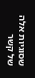שסוגיות אלה של קשר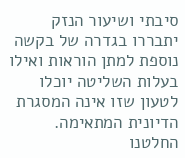סיבתי ושיעור הנזק יתבררו בגדרה של בקשה נוספת למתן הוראות ואילו בעלות השליטה יוכלו לטעון שזו אינה המסגרת הדיונית המתאימה. החלטנו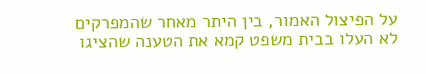על הפיצול האמור, בין היתר מאחר שהמפרקים לא העלו בבית משפט קמא את הטענה שהציגו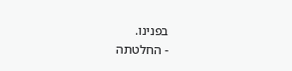בפנינו.
- החלטתה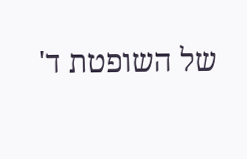של השופטת ד'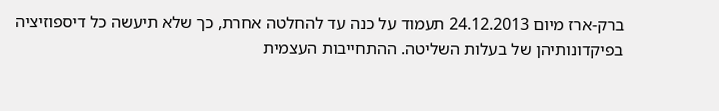ברק-ארז מיום 24.12.2013 תעמוד על כנה עד להחלטה אחרת, כך שלא תיעשה כל דיספוזיציה בפיקדונותיהן של בעלות השליטה. ההתחייבות העצמית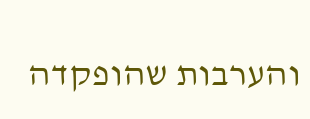והערבות שהופקדה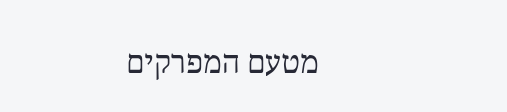מטעם המפרקים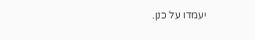יעמדו על כנן.